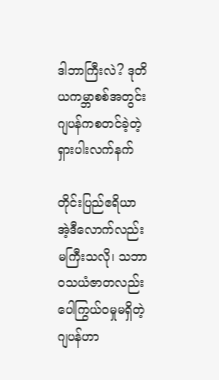ဒါဘာကြီးလဲ? ဒုတိယကမ္ဘာစစ်အတွင်း ဂျပန်ကစတင်ခဲ့တဲ့ ရှားပါးလက်နက်

တိုင်းပြည်ဧရိယာအဲ့ဒီလောက်လည်းမကြီးသလို၊ သဘာဝသယံဇာတလည်းပေါကြွယ်ဝမှုမရှိတဲ့ဂျပန်ဟာ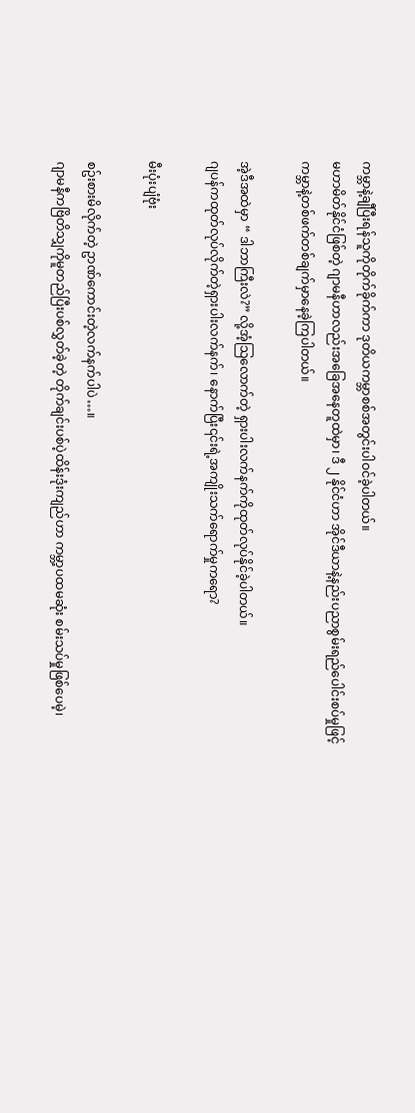ကမ္ဘာနဲ့ချီပြီးရန်သူကိုတိုက်ခိုက်ကာ ဒုတိယကမ္ဘာစစ်အတွင်းပါဝင်ခဲ့ပါတယ်။
မဟာမိတ်နိုင်ငံဖြစ်တဲ့ ဂျာမနီဟာလည်းအခြေအနေတူထဲမှာ၊ ဒီ ၂ နိုင်ငံဟာ အိုင်ဒီယာနဲ့နည်းပညာစွမ်းရည်ပေါင်းစပ်မှုဖြင့် ကမ္ဘာနဲ့တစ်ဖက်တစ်ချက်မှာနေခဲ့ကြပါတယ်။

အဲ့ဒီအထဲမှာ “ ဒါဘာကြီးလဲ?” လို့အံ့သြလောက်တဲ့ ရှားပါးလက်နက်ကိုထုတ်လုပ်နိုင်ခဲ့ပါတယ်။
ဂျပန်ကထုတ်လုပ်လိုက်တဲ့ရှားပါးလက်နက်၊ နောက်ပြီး၎င်းရဲ့အကျိုးသက်ရောက်မှုကရော?

မီးပုံးပျံဗုံး

စဥ်းစားမိလိုက်တဲ့ ဥာဏ်ကောင်းတဲ့လက်နက်ပါပဲ…။
ဂျာမနီကဗြိတိသျှကိုမူတည်ပြီးပစ်လွှတ်ခဲ့တဲ့ တိုက်ချင်းပစ်ပဲ့ထိန်းဒုံးကျည်ဟာ ကမ္ဘာ့ပထမဆုံး စမ်းသပ်မှုဖြစ်ပေမဲ့၊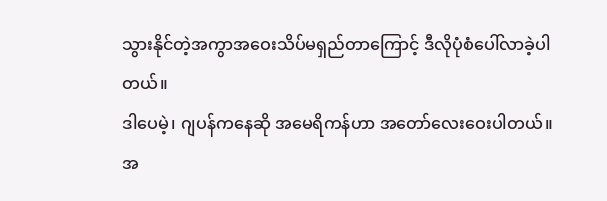သွားနိုင်တဲ့အကွာအဝေးသိပ်မရှည်တာကြောင့် ဒီလိုပုံစံပေါ်လာခဲ့ပါတယ်။
ဒါပေမဲ့၊ ဂျပန်ကနေဆို အမေရိကန်ဟာ အတော်လေးဝေးပါတယ်။
အ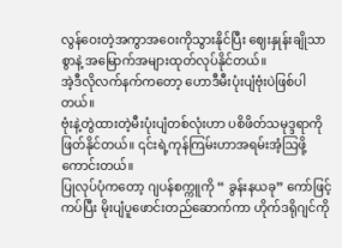လွန်ဝေးတဲ့အကွာအဝေးကိုသွားနိုင်ပြီး ဈေးနှုန်းချိုသာစွာနဲ့ အမြောက်အများထုတ်လုပ်နိုင်တယ်။
အဲ့ဒီလိုလက်နက်ကတော့ ဟောဒီမီးပုံးပျံဗုံးပဲဖြစ်ပါတယ်။
ဗုံးနဲ့တွဲထားတဲ့မီးပုံးပျံတစ်လုံးဟာ ပစိဖိတ်သမုဒ္ဒရာကိုဖြတ်နိုင်တယ်။ ၎င်းရဲ့ကုန်ကြမ်းဟာအရမ်းအံ့သြဖို့ကောင်းတယ်။
ပြုလုပ်ပုံကတော့ ဂျပန်စက္ကူကို “ ခွန်းနယခု” ကော်ဖြင့်ကပ်ပြီး မိုးပျံပူဖောင်းတည်ဆောက်ကာ ဟိုက်ဒရိုဂျင်ကို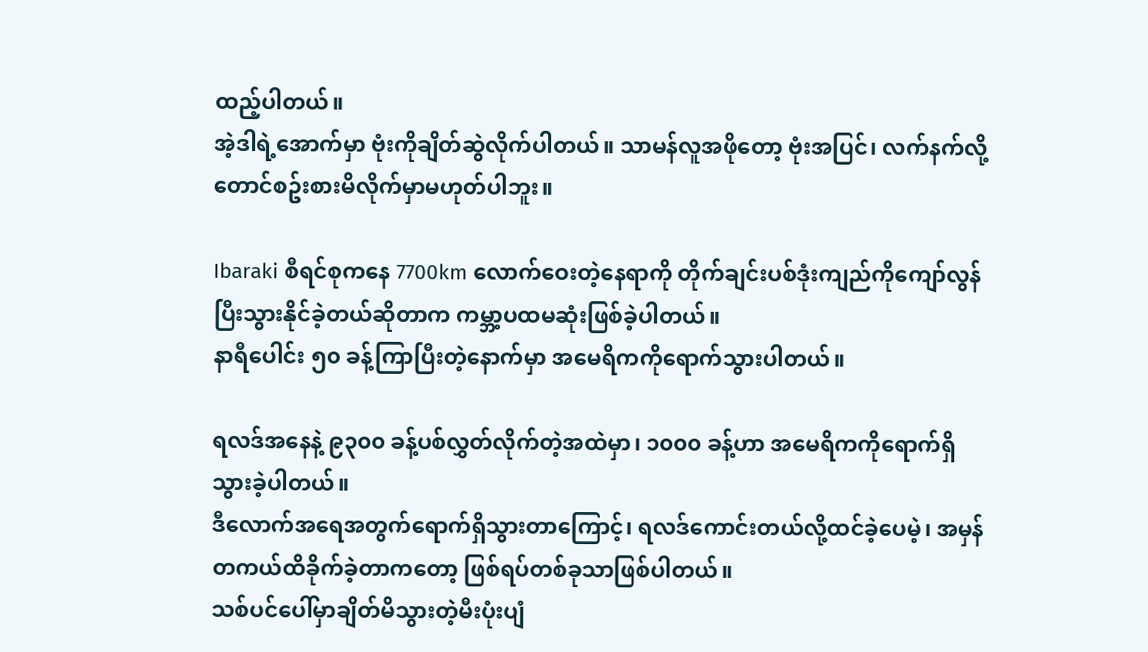ထည့်ပါတယ်။
အဲ့ဒါရဲ့အောက်မှာ ဗုံးကိုချိတ်ဆွဲလိုက်ပါတယ်။ သာမန်လူအဖို‌တော့ ဗုံးအပြင်၊ လက်နက်လို့တောင်စဥ်းစားမိလိုက်မှာမဟုတ်ပါဘူး။

Ibaraki စီရင်စုကနေ 7700km လောက်ဝေးတဲ့နေရာကို တိုက်ချင်းပစ်ဒုံးကျည်ကိုကျော်လွန်ပြီးသွားနိုင်ခဲ့တယ်ဆိုတာက ကမ္ဘာ့ပထမဆုံးဖြစ်ခဲ့ပါတယ်။
နာရီပေါင်း ၅၀ ခန့်ကြာပြီးတဲ့နောက်မှာ အမေရိကကိုရောက်သွားပါတယ်။

ရလဒ်အနေနဲ့ ၉၃၀၀ ခန့်ပစ်လွှတ်လိုက်တဲ့အထဲမှာ၊ ၁၀၀၀ ခန့်ဟာ အမေရိကကိုရောက်ရှိသွားခဲ့ပါတယ်။
ဒီလောက်အရေအတွက်ရောက်ရှိသွားတာကြောင့်၊ ရလဒ်ကောင်းတယ်လို့ထင်ခဲ့ပေမဲ့၊ အမှန်တကယ်ထိခိုက်ခဲ့တာကတော့ ဖြစ်ရပ်တစ်ခုသာဖြစ်ပါတယ်။
သစ်ပင်ပေါ်မှာချိတ်မိသွားတဲ့မီးပုံးပျံ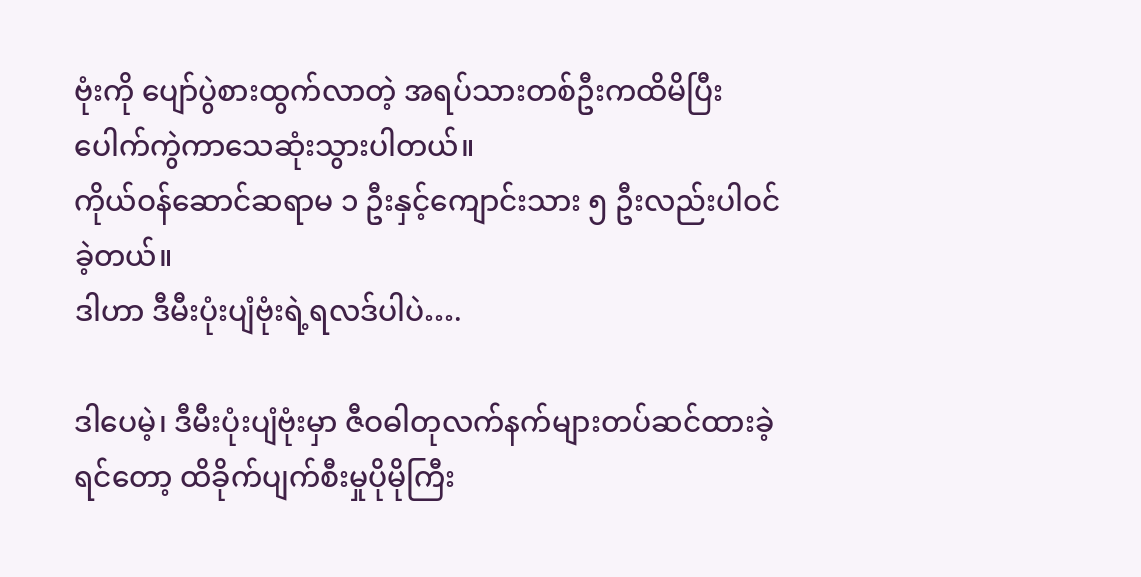ဗုံးကို ပျော်ပွဲစားထွက်လာတဲ့ အရပ်သားတစ်ဦးကထိမိပြီး ပေါက်ကွဲကာသေဆုံးသွားပါတယ်။
ကိုယ်ဝန်ဆောင်ဆရာမ ၁ ဦးနှင့်‌ကျောင်းသား ၅ ဦးလည်းပါဝင်ခဲ့တယ်။
ဒါဟာ ဒီမီးပုံးပျံ‌ဗုံးရဲ့ရလဒ်ပါပဲ….

ဒါပေမဲ့၊ ဒီမီးပုံးပျံဗုံးမှာ ဇီဝဓါတုလက်နက်များတပ်ဆင်ထားခဲ့ရင်တော့ ထိခိုက်ပျက်စီးမှုပိုမိုကြီး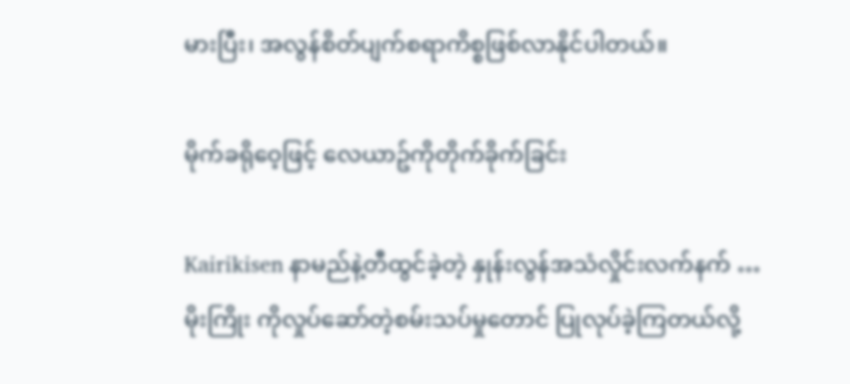မားပြီး၊ အလွန်စိတ်ပျက်စရာကိစ္စဖြစ်လာနိုင်ပါတယ်။

မိုက်ခရိုဝေ့ဖြင့် လေယာဥ်ကိုတိုက်ခိုက်ခြင်း

Kairikisen နာမည်နဲ့တီထွင်ခဲ့တဲ့ နှုန်းလွန်အသံလှိုင်းလက်နက် …
မိုးကြိုး ကိုလှုပ်ဆော်တဲ့စမ်းသပ်မှုတောင် ပြုလုပ်ခဲ့ကြတယ်လို့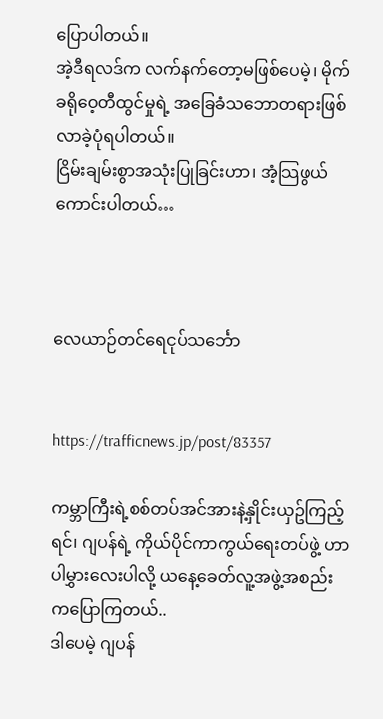ပြောပါတယ်။
အဲ့ဒီရလဒ်က လက်နက်တော့မဖြစ်ပေမဲ့၊ မိုက်ခရိုဝေ့တီထွင်မှုရဲ့ အခြေခံသဘောတရားဖြစ်လာခဲ့ပုံရပါတယ်။
ငြိမ်းချမ်းစွာအသုံးပြုခြင်းဟာ၊ အံ့သြဖွယ်ကောင်းပါတယ်…



လေယာဉ်တင်ရေငုပ်သင်္ဘော


https://trafficnews.jp/post/83357

ကမ္ဘာကြီးရဲ့စစ်တပ်အင်အားနဲ့နှိုင်းယှဥ်ကြည့်ရင်၊ ဂျပန်ရဲ့ ကိုယ်ပိုင်ကာကွယ်ရေးတပ်ဖွဲ့ ဟာ ပါမွှားလေးပါလို့ ယနေ့ခေတ်လူ့အဖွဲ့အစည်းကပြောကြတယ်..
ဒါပေမဲ့ ဂျပန်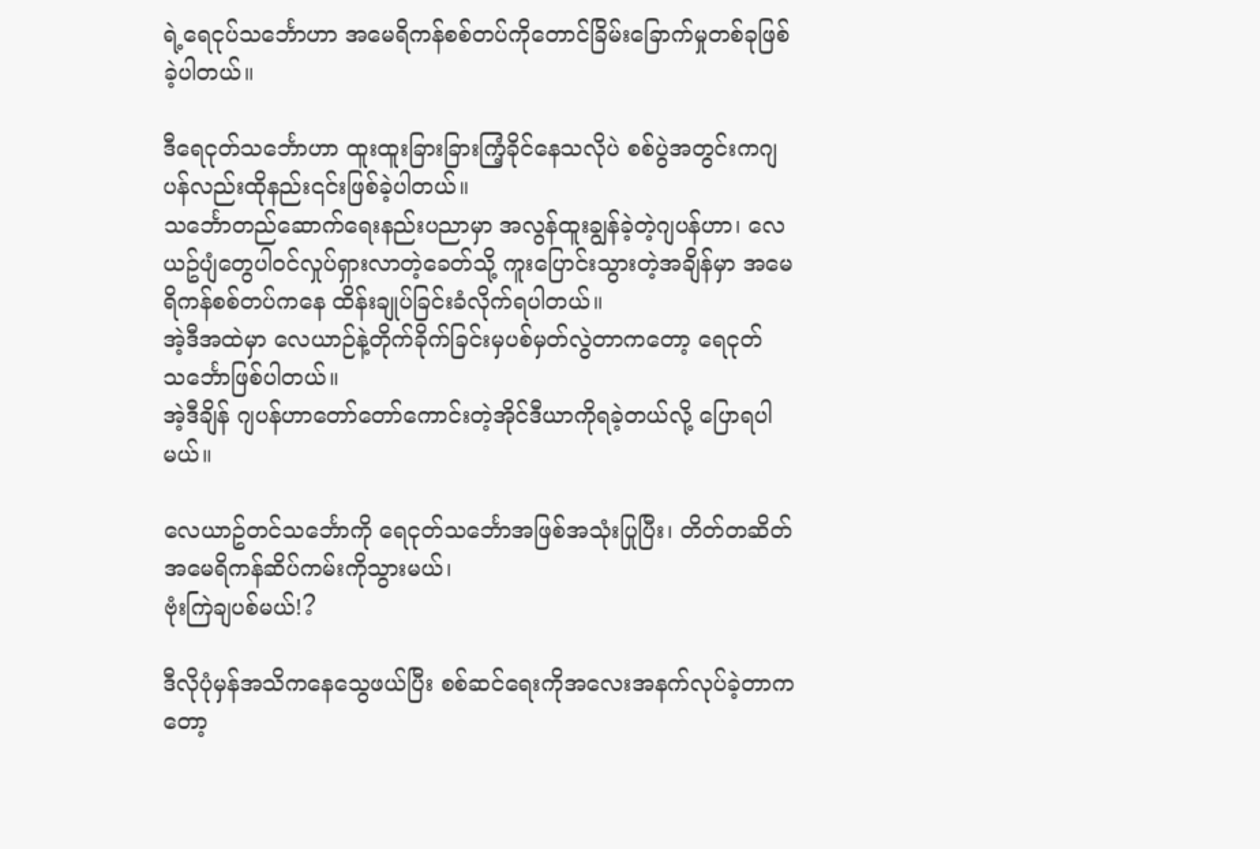ရဲ့ရေငုပ်သင်္ဘောဟာ အမေရိကန်စစ်တပ်ကိုတောင်ခြိမ်းခြောက်မှုတစ်ခုဖြစ်ခဲ့ပါတယ်။

ဒီရေငုတ်သင်္ဘောဟာ ထူးထူးခြားခြားကြံ့ခိုင်နေသလိုပဲ စစ်ပွဲအတွင်းကဂျပန်လည်းထိုနည်း၎င်းဖြစ်ခဲ့ပါတယ်။
သင်္ဘောတည်ဆောက်ရေးနည်းပညာမှာ အလွန်ထူးချွန်ခဲ့တဲ့ဂျပန်ဟာ၊ လေယဥ်ပျံတွေပါဝင်လှုပ်ရှားလာတဲ့ခေတ်သို့ ကူးပြောင်းသွားတဲ့အချိန်မှာ အမေရိကန်စစ်တပ်ကနေ ထိန်းချုပ်ခြင်းခံလိုက်ရပါတယ်။
အဲ့ဒီအထဲမှာ လေယာဉ်နဲ့တိုက်ခိုက်ခြင်းမှပစ်မှတ်လွဲတာကတော့ ရေငုတ်သင်္ဘောဖြစ်ပါတယ်။
အဲ့ဒီချိန် ဂျပန်ဟာတော်တော်ကောင်းတဲ့အိုင်ဒီယာကိုရခဲ့တယ်လို့ ပြောရပါမယ်။

လေယာဥ်တင်သင်္ဘောကို ရေငုတ်သင်္ဘောအဖြစ်အသုံးပြုပြီး၊ တိတ်တဆိတ်အမေရိကန်ဆိပ်ကမ်းကိုသွားမယ်၊
ဗုံးကြဲချပစ်မယ်!?

ဒီလိုပုံမှန်အသိကနေသွေဖယ်ပြီး စစ်ဆင်ရေးကိုအလေးအနက်လုပ်ခဲ့တာကတော့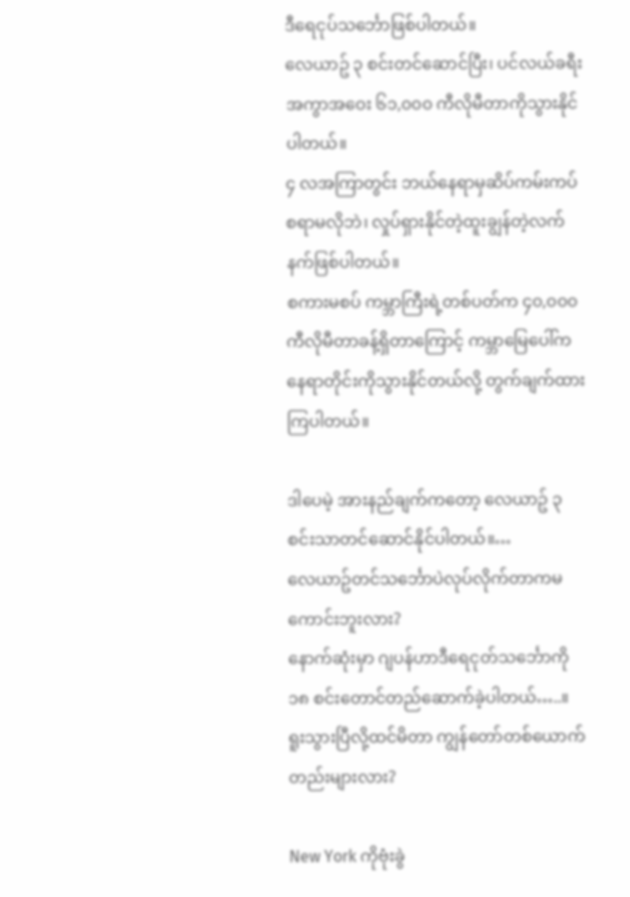ဒီရေငုပ်သင်္ဘောဖြစ်ပါတယ်။
လေယာဥ် ၃ စင်းတင်ဆောင်ပြီး၊ ပင်လယ်ခရီးအကွာအဝေး ၆၁,၀၀၀ ကီလိုမီတာကိုသွားနိုင်ပါတယ်။
၄ လအကြာတွင်း ဘယ်နေရာမှဆိပ်ကမ်းကပ်စရာမလိုဘဲ၊ လှုပ်ရှားနိုင်တဲ့ထူးချွန်တဲ့လက်နက်ဖြစ်ပါတယ်။
စကားမစပ် ကမ္ဘာကြီးရဲ့တစ်ပတ်က ၄၀,၀၀၀ ကီလိုမီတာခန့်ရှိတာကြောင့် ကမ္ဘာမြေပေါ်က နေရာတိုင်းကိုသွားနိုင်တယ်လို့ တွက်ချက်ထားကြပါတယ်။

ဒါပေမဲ့ အားနည်ချက်ကတော့ လေယာဥ် ၃ စင်းသာတင်ဆောင်နိုင်ပါတယ်။…
လေယာဥ်တင်သင်္ဘောပဲလုပ်လိုက်တာကမကောင်းဘူးလား?
နောက်ဆုံးမှာ ဂျပန်ဟာဒီရေငုတ်သင်္ဘောကို ၁၈ စင်းတောင်တည်ဆောက်ခဲ့ပါတယ်…..။
ရူးသွားပြီလို့ထင်မိတာ ကျွန်တော်တစ်ယောက်တည်းများလား?

New York ကိုဗုံးခွဲ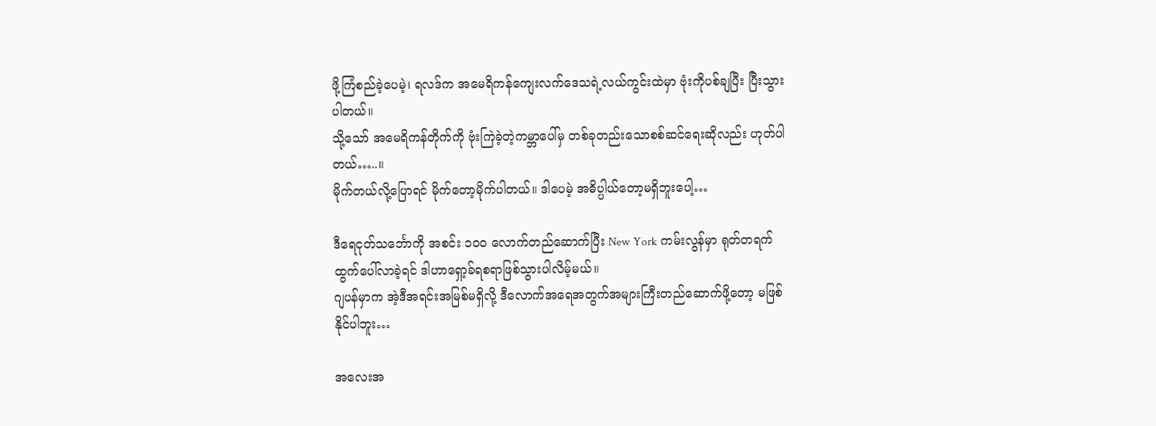ဖို့ကြံစည်ခဲ့ပေမဲ့၊ ရလဒ်က အမေရိကန်ကျေးလက်‌ဒေသရဲ့လယ်ကွင်းထဲမှာ ဗုံးကိုပစ်ချပြီး ပြီးသွားပါတယ်။
သို့သော် အမေရိကန်တိုက်ကို ဗုံးကြဲခဲ့တဲ့ကမ္ဘာပေါ်မှ တစ်ခုတည်းသောစစ်ဆင်ရေးဆိုလည်း ဟုတ်ပါတယ်…..။
မိုက်တယ်လို့ပြောရင် မိုက်တော့မိုက်ပါတယ်။ ဒါပေမဲ့ အဓိပ္ပါယ်တော့မရှိဘူးပေါ့…

ဒီရေငုတ်သင်္ဘောကို အစင်း ၁၀၀ လောက်တည်ဆောက်ပြီး New York ကမ်းလွန်မှာ ရုတ်တရက်ထွက်ပေါ်လာခဲ့ရင် ဒါဟာရှော့ခ်ရစရာဖြစ်သွားပါလိမ့်မယ်။
ဂျပန်မှာက အဲ့ဒီအရင်းအမြစ်မရှိလို့ ဒီလောက်အရေအတွက်အများကြီးတည်ဆောက်ဖို့တော့ မဖြစ်နိုင်ပါဘူး…

အလေးအ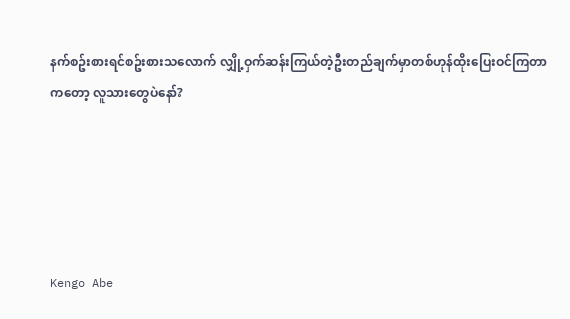နက်စဥ်းစားရင်စဥ်းစားသလောက် လျှို့ဝှက်ဆန်းကြယ်တဲ့ဦးတည်ချက်မှာတစ်ဟုန်ထိုးပြေးဝင်ကြတာကတော့ လူသားတွေပဲနော်?





Kengo Abe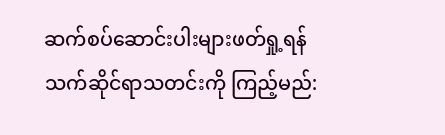ဆက်စပ်ဆောင်းပါးများဖတ်ရှု့ရန်
သက်ဆိုင်ရာသတင်းကို ကြည့်မည်: